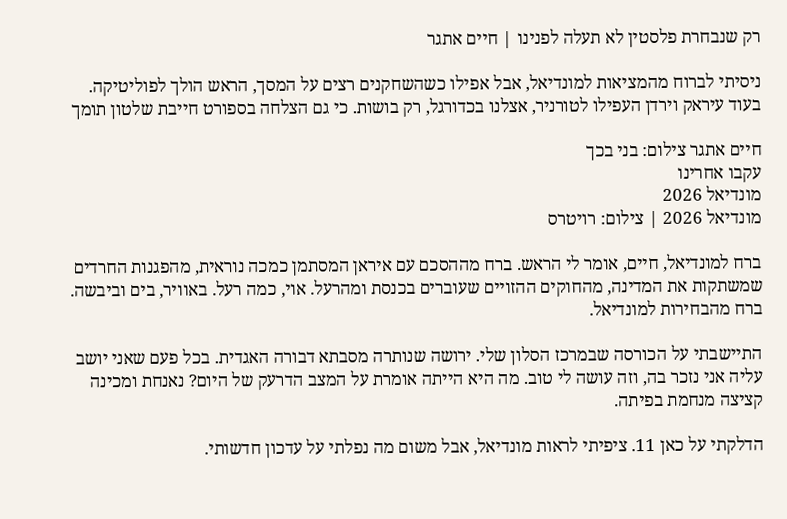רק שנבחרת פלסטין לא תעלה לפנינו | חיים אתגר

ניסיתי לברוח מהמציאות למונדיאל, אבל אפילו כשהשחקנים רצים על המסך, הראש הולך לפוליטיקה. בעוד עיראק וירדן העפילו לטורניר, אצלנו בכדורגל, רק בושות. כי גם הצלחה בספורט חייבת שלטון תומך

חיים אתגר צילום: בני בכך
עקבו אחרינו
מונדיאל 2026
מונדיאל 2026 | צילום: רויטרס

ברח למונדיאל, חיים, אומר לי הראש. ברח מההסכם עם איראן המסתמן כמכה נוראית, מהפגנות החרדים שמשתקות את המדינה, מהחוקים ההזויים שעוברים בכנסת ומהרעל. אוי, כמה רעל. באוויר, בים וביבשה. ברח מהבחירות למונדיאל.

התיישבתי על הכורסה שבמרכז הסלון שלי. ירושה שנותרה מסבתא דבורה האגדית. בכל פעם שאני יושב עליה אני נזכר בה, וזה עושה לי טוב. מה היא הייתה אומרת על המצב הדרעק של היום? נאנחת ומכינה קציצה מנחמת בפיתה.

הדלקתי על כאן 11. ציפיתי לראות מונדיאל, אבל משום מה נפלתי על עדכון חדשותי.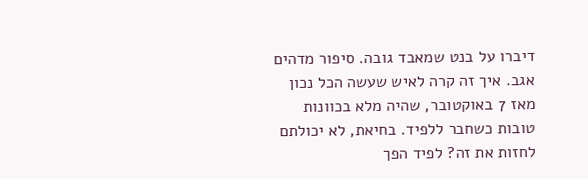דיברו על בנט שמאבד גובה. סיפור מדהים אגב. איך זה קרה לאיש שעשה הכל נכון מאז 7 באוקטובר, שהיה מלא בכוונות טובות כשחבר ללפיד. בחיאת, לא יכולתם לחזות את זה? לפיד הפך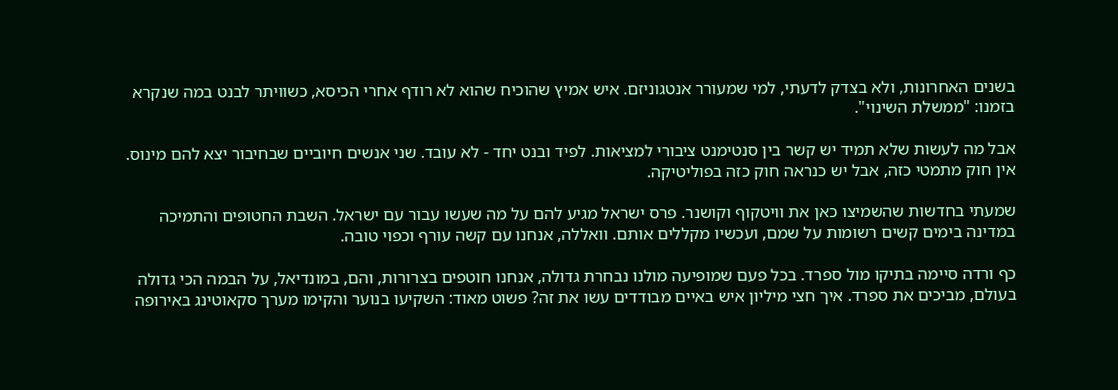בשנים האחרונות, ולא בצדק לדעתי, למי שמעורר אנטגוניזם. איש אמיץ שהוכיח שהוא לא רודף אחרי הכיסא, כשוויתר לבנט במה שנקרא בזמנו: "ממשלת השינוי".

אבל מה לעשות שלא תמיד יש קשר בין סנטימנט ציבורי למציאות. לפיד ובנט יחד - לא עובד. שני אנשים חיוביים שבחיבור יצא להם מינוס. אין חוק מתמטי כזה, אבל יש כנראה חוק כזה בפוליטיקה.

שמעתי בחדשות שהשמיצו כאן את וויטקוף וקושנר. פרס ישראל מגיע להם על מה שעשו עבור עם ישראל. השבת החטופים והתמיכה במדינה בימים קשים רשומות על שמם, ועכשיו מקללים אותם. וואללה, אנחנו עם קשה עורף וכפוי טובה.

כף ורדה סיימה בתיקו מול ספרד. בכל פעם שמופיעה מולנו נבחרת גדולה, אנחנו חוטפים בצרורות, והם, במונדיאל, על הבמה הכי גדולה בעולם, מביכים את ספרד. איך חצי מיליון איש באיים מבודדים עשו את זה? פשוט מאוד: השקיעו בנוער והקימו מערך סקאוטינג באירופה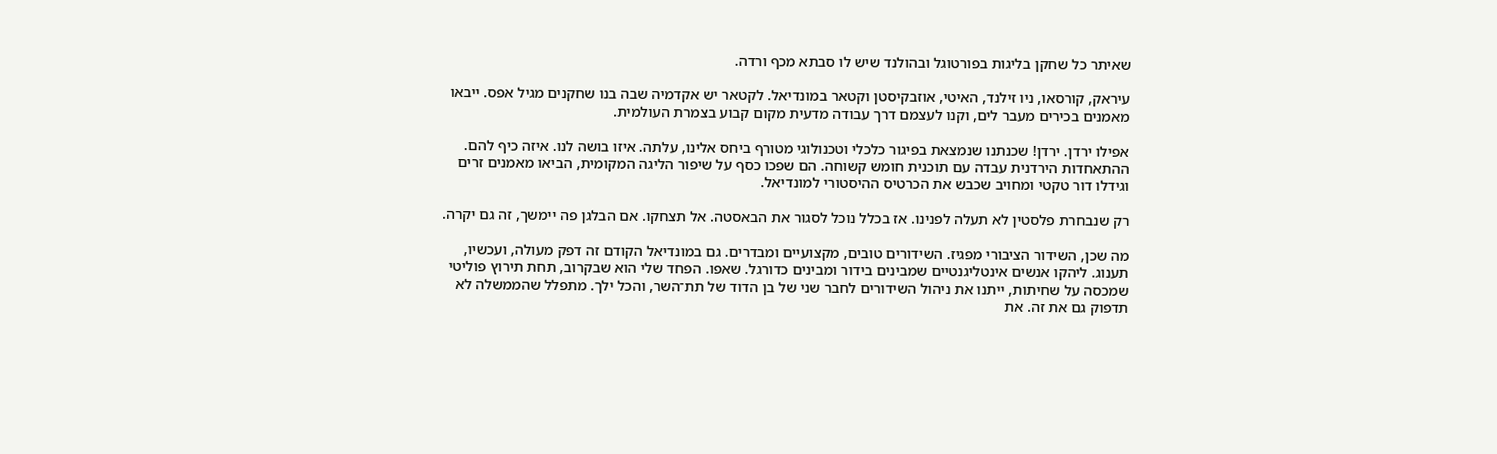שאיתר כל שחקן בליגות בפורטוגל ובהולנד שיש לו סבתא מכף ורדה.

עיראק, קורסאו, ניו זילנד, האיטי, אוזבקיסטן וקטאר במונדיאל. לקטאר יש אקדמיה שבה בנו שחקנים מגיל אפס. ייבאו מאמנים בכירים מעבר לים, וקנו לעצמם דרך עבודה מדעית מקום קבוע בצמרת העולמית.

אפילו ירדן. ירדן! שכנתנו שנמצאת בפיגור כלכלי וטכנולוגי מטורף ביחס אלינו, עלתה. איזו בושה לנו. איזה כיף להם. ההתאחדות הירדנית עבדה עם תוכנית חומש קשוחה. הם שפכו כסף על שיפור הליגה המקומית, הביאו מאמנים זרים וגידלו דור טקטי ומחויב שכבש את הכרטיס ההיסטורי למונדיאל.

רק שנבחרת פלסטין לא תעלה לפנינו. אז בכלל נוכל לסגור את הבאסטה. אל תצחקו. אם הבלגן פה יימשך, זה גם יקרה.

מה שכן, השידור הציבורי מפגיז. השידורים טובים, מקצועיים ומבדרים. גם במונדיאל הקודם זה דפק מעולה, ועכשיו, תענוג. ליהקו אנשים אינטליגנטיים שמבינים בידור ומבינים כדורגל. שאפו. הפחד שלי הוא שבקרוב, תחת תירוץ פוליטי שמכסה על שחיתות, ייתנו את ניהול השידורים לחבר שני של בן הדוד של תת־השר, והכל ילך. מתפלל שהממשלה לא תדפוק גם את זה. את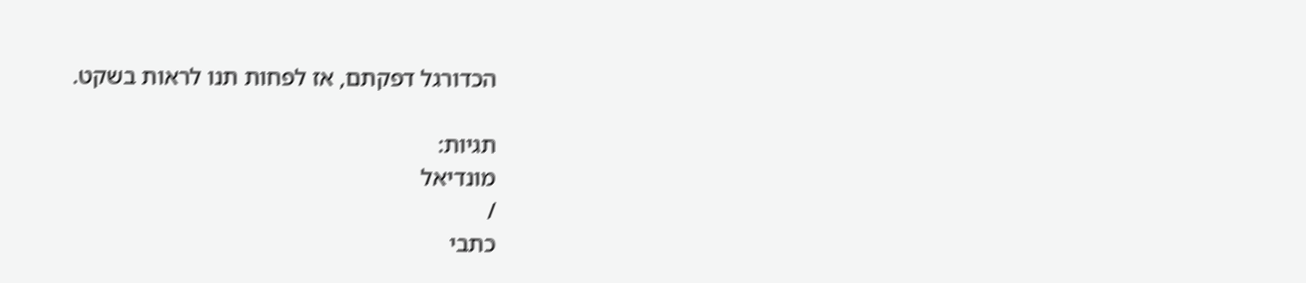הכדורגל דפקתם, אז לפחות תנו לראות בשקט.

תגיות:
מונדיאל
/
כתבי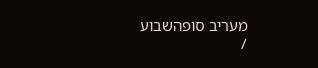מעריב סופהשבוע
/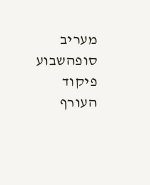מעריב סופהשבוע
פיקוד העורף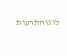לוגוהתרעות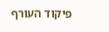פיקוד העורף